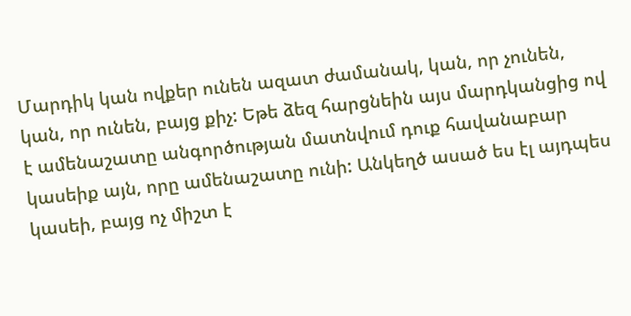Մարդիկ կան ովքեր ունեն ազատ ժամանակ, կան, որ չունեն, կան, որ ունեն, բայց քիչ: Եթե ձեզ հարցնեին այս մարդկանցից ով է ամենաշատը անգործության մատնվում դուք հավանաբար կասեիք այն, որը ամենաշատը ունի: Անկեղծ ասած ես էլ այդպես կասեի, բայց ոչ միշտ է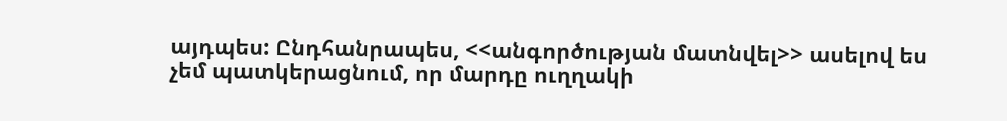այդպես: Ընդհանրապես, <<անգործության մատնվել>> ասելով ես չեմ պատկերացնում, որ մարդը ուղղակի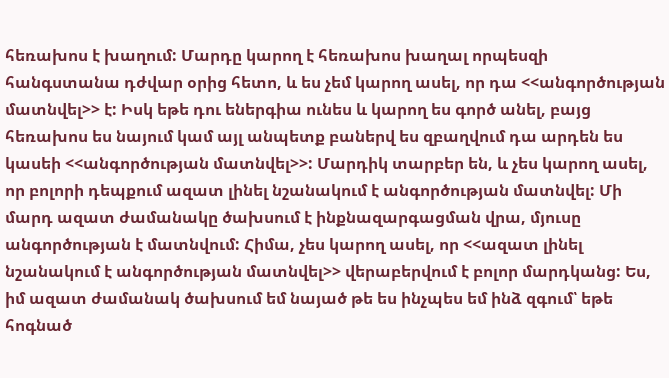հեռախոս է խաղում: Մարդը կարող է հեռախոս խաղալ որպեսզի հանգստանա դժվար օրից հետո, և ես չեմ կարող ասել, որ դա <<անգործության մատնվել>> է: Իսկ եթե դու եներգիա ունես և կարող ես գործ անել, բայց հեռախոս ես նայում կամ այլ անպետք բաներվ ես զբաղվում դա արդեն ես կասեի <<անգործության մատնվել>>: Մարդիկ տարբեր են, և չես կարող ասել, որ բոլորի դեպքում ազատ լինել նշանակում է անգործության մատնվել: Մի մարդ ազատ ժամանակը ծախսում է ինքնազարգացման վրա, մյուսը անգործության է մատնվում: Հիմա, չես կարող ասել, որ <<ազատ լինել նշանակում է անգործության մատնվել>> վերաբերվում է բոլոր մարդկանց: Ես, իմ ազատ ժամանակ ծախսում եմ նայած թե ես ինչպես եմ ինձ զգում՝ եթե հոգնած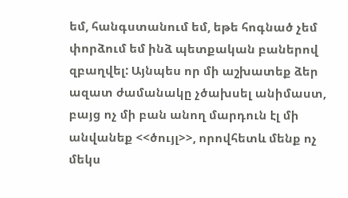եմ, հանգստանում եմ, եթե հոգնած չեմ փորձում եմ ինձ պետքական բաներով զբաղվել: Այնպես որ մի աշխատեք ձեր ազատ ժամանակը չծախսել անիմաստ, բայց ոչ մի բան անող մարդուն էլ մի անվանեք <<ծույլ>>, որովհետև մենք ոչ մեկս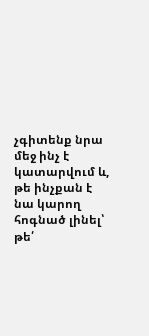չգիտենք նրա մեջ ինչ է կատարվում և, թե ինչքան է նա կարող հոգնած լինել՝ թե՛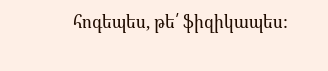հոգեպես, թե՛ ֆիզիկապես: